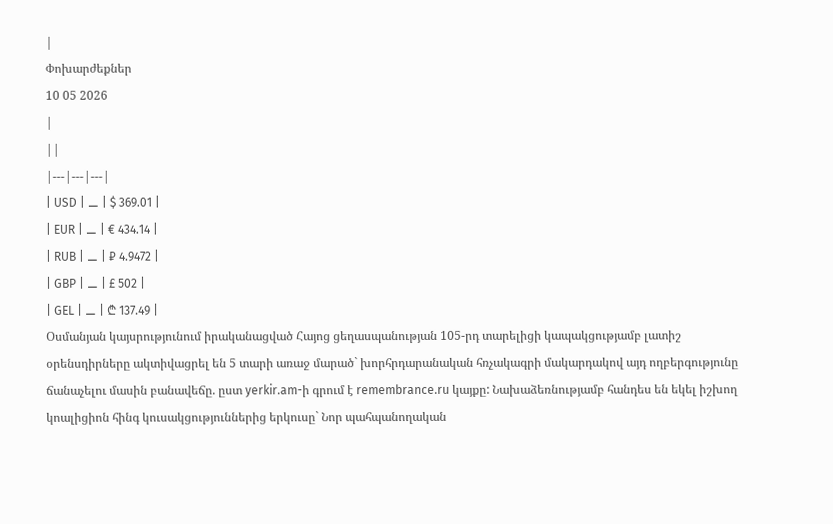|
Փոխարժեքներ
10 05 2026
|
||
|---|---|---|
| USD | ⚊ | $ 369.01 |
| EUR | ⚊ | € 434.14 |
| RUB | ⚊ | ₽ 4.9472 |
| GBP | ⚊ | £ 502 |
| GEL | ⚊ | ₾ 137.49 |
Օսմանյան կայսրությունում իրականացված Հայոց ցեղասպանության 105-րդ տարելիցի կապակցությամբ լատիշ օրենսդիրները ակտիվացրել են 5 տարի առաջ մարած` խորհրդարանական հռչակագրի մակարդակով այդ ողբերգությունը ճանաչելու մասին բանավեճը. ըստ yerkir.am-ի գրում է remembrance.ru կայքը: Նախաձեռնությամբ հանդես են եկել իշխող կոալիցիոն հինգ կուսակցություններից երկուսը` Նոր պահպանողական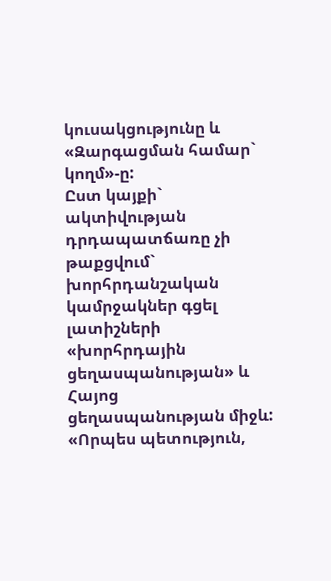կուսակցությունը և «Զարգացման համար` կողմ»-ը:
Ըստ կայքի` ակտիվության դրդապատճառը չի թաքցվում` խորհրդանշական կամրջակներ գցել լատիշների «խորհրդային ցեղասպանության» և Հայոց ցեղասպանության միջև:
«Որպես պետություն,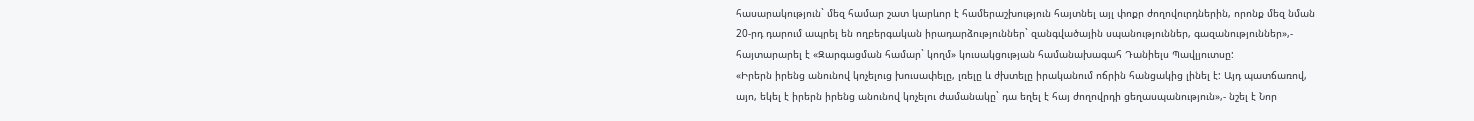հասարակություն` մեզ համար շատ կարևոր է համերաշխություն հայտնել այլ փոքր ժողովուրդներին, որոնք մեզ նման 20-րդ դարում ապրել են ողբերգական իրադարձություններ` զանգվածային սպանություններ, գազանություններ»,- հայտարարել է «Զարգացման համար` կողմ» կուսակցության համանախագահ Դանիելս Պավլյուտսը:
«Իրերն իրենց անունով կոչելուց խուսափելը, լռելը և ժխտելը իրականում ոճրին հանցակից լինել է: Այդ պատճառով, այո, եկել է իրերն իրենց անունով կոչելու ժամանակը` դա եղել է հայ ժողովրդի ցեղասպանություն»,- նշել է Նոր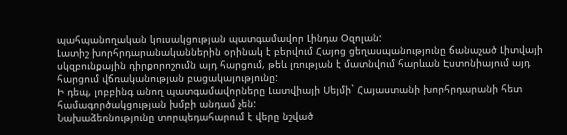պահպանողական կուսակցության պատգամավոր Լինդա Օզոլան:
Լատիշ խորհրդարանականներին օրինակ է բերվում Հայոց ցեղասպանությունը ճանաչած Լիտվայի սկզբունքային դիրքորոշումն այդ հարցում, թեև լռության է մատնվում հարևան Էստոնիայում այդ հարցում վճռականության բացակայությունը:
Ի դեպ, լոբբինգ անող պատգամավորները Լատվիայի Սեյմի` Հայաստանի խորհրդարանի հետ համագործակցության խմբի անդամ չեն:
Նախաձեռնությունը տորպեդահարում է վերը նշված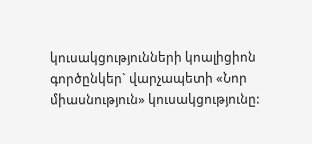կուսակցությունների կոալիցիոն գործընկեր` վարչապետի «Նոր միասնություն» կուսակցությունը: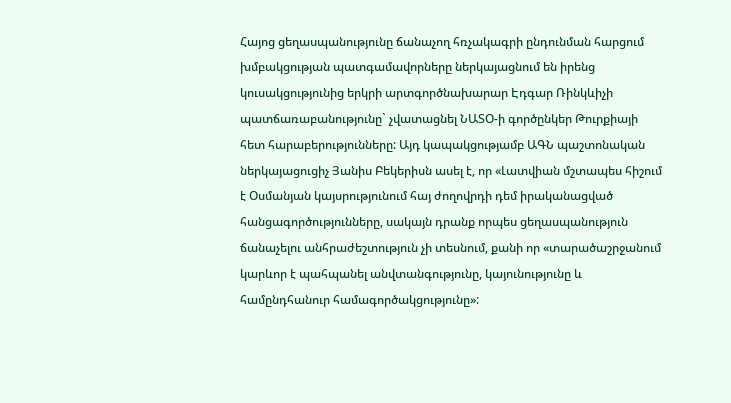Հայոց ցեղասպանությունը ճանաչող հռչակագրի ընդունման հարցում խմբակցության պատգամավորները ներկայացնում են իրենց կուսակցությունից երկրի արտգործնախարար Էդգար Ռինկևիչի պատճառաբանությունը` չվատացնել ՆԱՏՕ-ի գործընկեր Թուրքիայի հետ հարաբերությունները: Այդ կապակցությամբ ԱԳՆ պաշտոնական ներկայացուցիչ Յանիս Բեկերիսն ասել է, որ «Լատվիան մշտապես հիշում է Օսմանյան կայսրությունում հայ ժողովրդի դեմ իրականացված հանցագործությունները, սակայն դրանք որպես ցեղասպանություն ճանաչելու անհրաժեշտություն չի տեսնում, քանի որ «տարածաշրջանում կարևոր է պահպանել անվտանգությունը, կայունությունը և համընդհանուր համագործակցությունը»: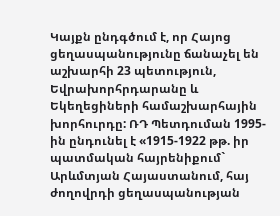Կայքն ընդգծում է, որ Հայոց ցեղասպանությունը ճանաչել են աշխարհի 23 պետություն, Եվրախորհրդարանը և Եկեղեցիների համաշխարհային խորհուրդը: ՌԴ Պետդուման 1995-ին ընդունել է «1915-1922 թթ. իր պատմական հայրենիքում` Արևմտյան Հայաստանում, հայ ժողովրդի ցեղասպանության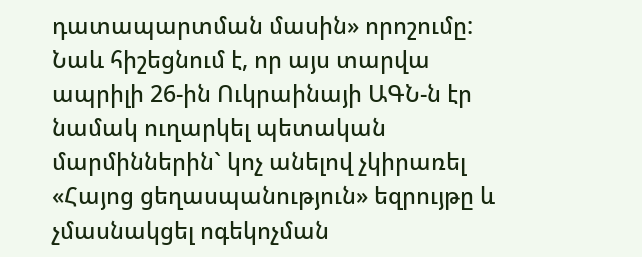դատապարտման մասին» որոշումը: Նաև հիշեցնում է, որ այս տարվա ապրիլի 26-ին Ուկրաինայի ԱԳՆ-ն էր նամակ ուղարկել պետական մարմիններին` կոչ անելով չկիրառել «Հայոց ցեղասպանություն» եզրույթը և չմասնակցել ոգեկոչման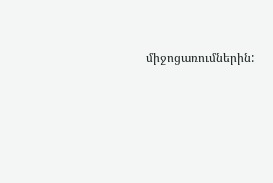միջոցառումներին: